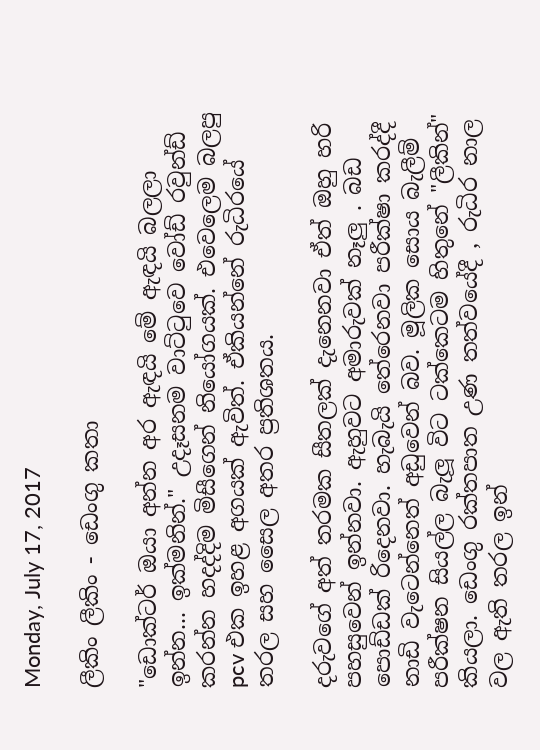Monday, July 17, 2017

ලීකිං ලීකිං - ඩෙංගු කතා

"ඩොක්ටර් ඔයා අන්න අර ඇඳයි මේ ඇඳයි බලලා ඉන්න... ඉක්මනින්." උදෑසනම වාට්ටුවෙ වෝඩ් රවුන්ඩ් කරන්න හදද්දිම මිසීගෙන් නියෝගයක්. එවෙලෙම බලපු pcv එක ඉහළ අගයක් ඇවිත්. ඒකියන්නේ රුධිරයේ තරල සහ සෛල අතර ප්‍රතිශතය.

දරුවගේ අත් තරමක සීතලක් දැනෙනවා ඒත් ඔහු හරි පහසුවෙන් ඉන්නවා. ඇහුවට අමාරුවක් නෑලු . බඩ පොඩ්ඩක් රිදෙනවා. හැබැයි තේරෙනවා පරීක්ෂා කරද්දී නාඩි වැටෙන්නෙත් අඩුවෙන් බව. මූලික සොය බැලීම් පරීක්ෂන සියල්ල බැලූ විට ටක්කෙටම හිතුනේ "ලීකින්" කියලා. ඩෙංගු රක්තපාත උණ තත්වයේදී , රුධිර නාල වල ඇති තරල ඉන්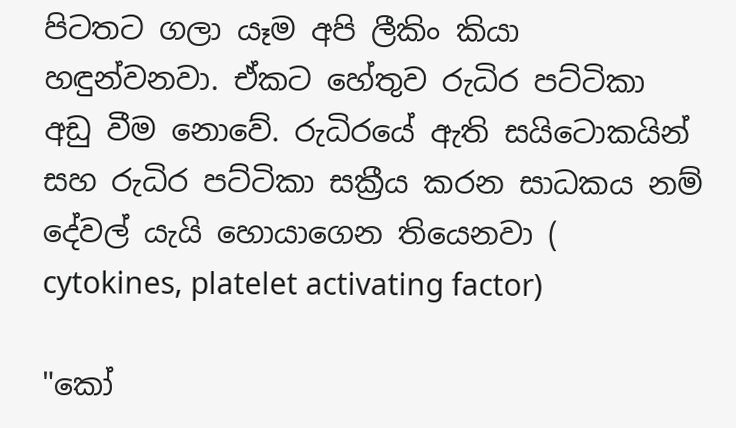පිටතට ගලා යෑම අපි ලීකිං කියා හඳුන්වනවා. ඒකට හේතුව රුධිර පට්ටිකා අඩු වීම නොවේ. රුධිරයේ ඇති සයිටොකයින් සහ රුධිර පට්ටිකා සක්‍රීය කරන සාධකය නම් දේවල් යැයි හොයාගෙන තියෙනවා ( cytokines, platelet activating factor)

"කෝ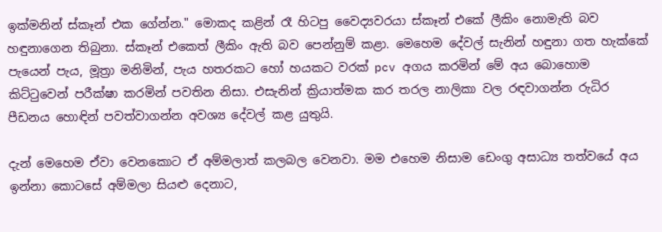ඉක්මනින් ස්කෑන් එක ගේන්න." මොකද කළින් රෑ හිටපු වෛද්‍යවරයා ස්කෑන් එකේ ලීකිං නොමැති බව හඳුනාගෙන තිබුනා. ස්කෑන් එකෙත් ලීකිං ඇති බව පෙන්නුම් කළා. මෙහෙම දේවල් සැනින් හඳුනා ගත හැක්කේ පැයෙන් පැය, මූත්‍රා මනිමින්, පැය හතරකට හෝ හයකට වරක් pcv අගය කරමින් මේ අය බොහොම කිට්ටුවෙන් පරීක්ෂා කරමින් පවතින නිසා. එසැනින් ක්‍රියාත්මක කර තරල නාලිකා වල රඳවාගන්න රුධිර පීඩනය හොඳින් පවත්වාගන්න අවශ්‍ය දේවල් කළ යුතුයි.

දැන් මෙහෙම ඒවා වෙනකොට ඒ අම්මලාත් කලබල වෙනවා. මම එහෙම නිසාම ඩෙංගු අසාධ්‍ය තත්වයේ අය ඉන්නා කොටසේ අම්මලා සියළු දෙනාට,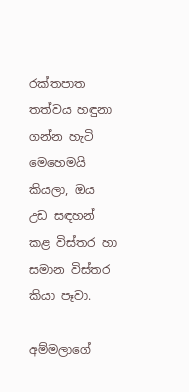රක්තපාත තත්වය හඳුනා ගන්න හැටි මෙහෙමයි කියලා, ඔය උඩ සඳහන් කළ විස්තර හා සමාන විස්තර කියා පෑවා.

අම්මලාගේ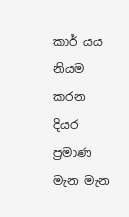කාර් යය නියම කරන දියර ප්‍රමාණ මැන මැන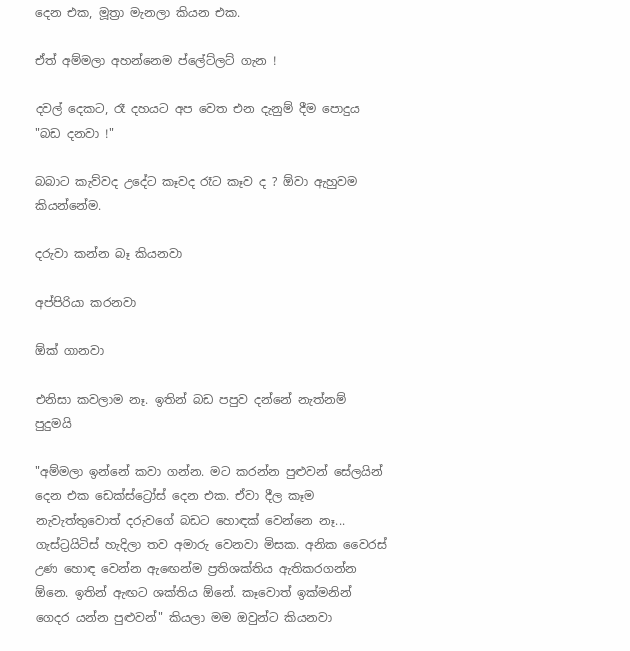දෙන එක, මූත්‍රා මැනලා කියන එක.

ඒත් අම්මලා අහන්නෙම ප්ලේට්ලට් ගැන !

දවල් දෙකට, රෑ දහයට අප වෙත එන දැනුම් දීම පොදුය "බඩ දනවා !"

බබාට කැව්වද උදේට කෑවද රෑට කෑව ද ? ඕවා ඇහුවම කියන්නේම.

දරුවා කන්න බෑ කියනවා

අප්පිරියා කරනවා

ඕක් ගානවා

එනිසා කවලාම නෑ. ඉතින් බඩ පපුව දන්නේ නැත්නම් පුදුමයි

"අම්මලා ඉන්නේ කවා ගන්න. මට කරන්න පුළුවන් සේලයින් දෙන එක ඩෙක්ස්ට්‍රෝස් දෙන එක. ඒවා දීල කෑම නැවැත්තුවොත් දරුවගේ බඩට හොඳක් වෙන්නෙ නෑ... ගැස්ට්‍රයිටිස් හැදිලා තව අමාරු වෙනවා මිසක. අනික වෛරස් උණ හොඳ වෙන්න ඇඟෙන්ම ප්‍රතිශක්තිය ඇතිකරගන්න ඕනෙ. ඉතින් ඇඟට ශක්තිය ඕනේ. කෑවොත් ඉක්මනින් ගෙදර යන්න පුළුවන්" කියලා මම ඔවුන්ට කියනවා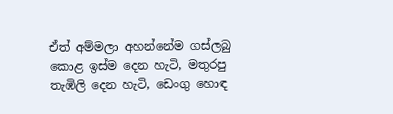ඒත් අම්මලා අහන්නේම ගස්ලබු කොළ ඉස්ම දෙන හැටි, මතුරපු තැඹිලි දෙන හැටි, ඩෙංගු හොඳ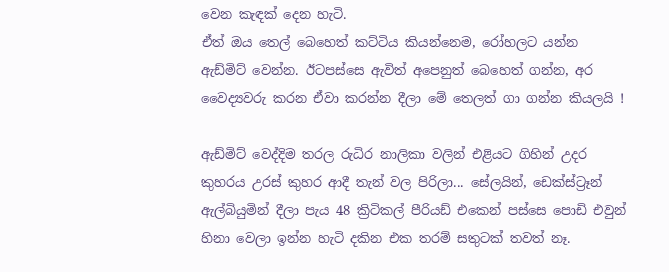වෙන කැඳක් දෙන හැටි.
ඒත් ඔය තෙල් බෙහෙත් කට්ටිය කියන්නෙම, රෝහලට යන්න ඇඩ්මිට් වෙන්න. ඊටපස්සෙ ඇවිත් අපෙනුත් බෙහෙත් ගන්න, අර වෛද්‍යවරු කරන ඒවා කරන්න දීලා මේ තෙලත් ගා ගන්න කියලයි !

ඇඩ්මිට් වෙද්දිම තරල රුධිර නාලිකා වලින් එළියට ගිහින් උදර කුහරය උරස් කුහර ආදී තැන් වල පිරිලා... සේලයින්, ඩෙක්ස්ට්‍රෑන් ඇල්බියුමින් දීලා පැය 48 ක්‍රිටිකල් පීරියඩ් එකෙන් පස්සෙ පොඩි එවුන් හිනා වෙලා ඉන්න හැටි දකින එක තරම් සතුටක් තවත් නෑ.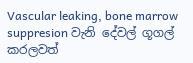Vascular leaking, bone marrow suppresion වැනි දේවල් ගූගල් කරලවත්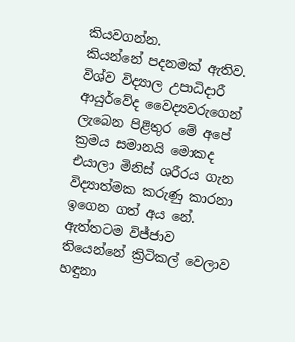කියවගන්න.
කියන්නේ පදනමක් ඇතිව.
විශ්ව විද්‍යාල උපාධිදාරී ආයුර්වේද වෛද්‍යවරුගෙන් ලැබෙන පිළිතුර මේ අපේ ක්‍රමය සමානයි මොකද එයාලා මිනිස් ශරීරය ගැන විද්‍යාත්මක කරුණු කාරනා ඉගෙන ගත් අය නේ.
ඇත්තටම විජ්ජාව තියෙන්නේ ක්‍රිටිකල් වෙලාව හඳුනා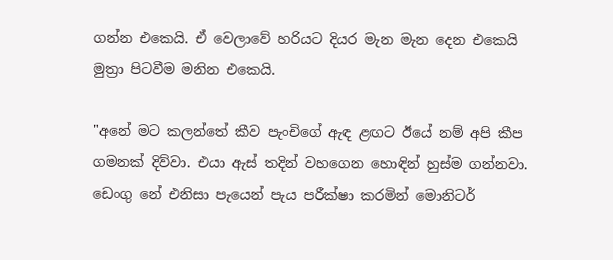ගන්න එකෙයි. ඒ වෙලාවේ හරියට දියර මැන මැන දෙන එකෙයි මුත්‍රා පිටවීම මනින එකෙයි.

"අනේ මට කලන්තේ කීව පැංචිගේ ඇඳ ළඟට ඊයේ නම් අපි කීප ගමනක් දිව්වා. එයා ඇස් තදින් වහගෙන හොඳින් හුස්ම ගන්නවා. ඩෙංගු නේ එනිසා පැයෙන් පැය පරීක්ෂා කරමින් මොනිටර්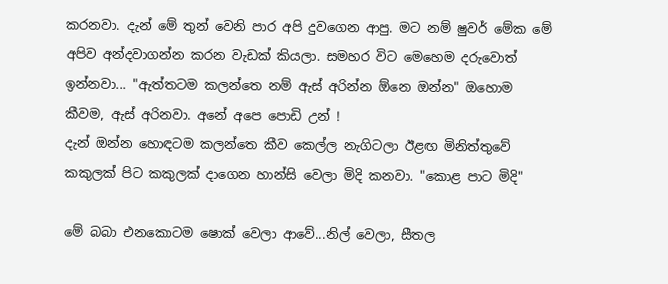කරනවා. දැන් මේ තුන් වෙනි පාර අපි දුවගෙන ආපු. මට නම් ෂුවර් මේක මේ අපිව අන්දවාගන්න කරන වැඩක් කියලා. සමහර විට මෙහෙම දරුවොත් ඉන්නවා... "ඇත්තටම කලන්තෙ නම් ඇස් අරින්න ඕනෙ ඔන්න" ඔහොම කීවම, ඇස් අරිනවා. අනේ අපෙ පොඩි උන් !
දැන් ඔන්න හොඳටම කලන්තෙ කීව කෙල්ල නැගිටලා ඊළඟ මිනිත්තුවේ කකුලක් පිට කකුලක් දාගෙන හාන්සි වෙලා මිදි කනවා. "කොළ පාට මිදි"

මේ බබා එනකොටම ෂොක් වෙලා ආවේ...නිල් වෙලා, සීතල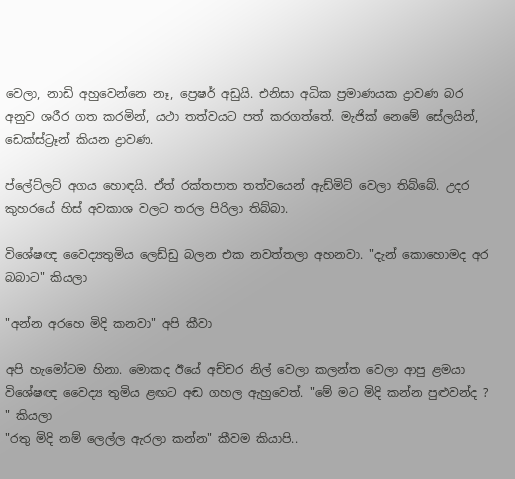වෙලා, නාඩි අහුවෙන්නෙ නෑ, ප්‍රෙෂර් අඩුයි. එනිසා අධික ප්‍රමාණයක ද්‍රාවණ බර අනුව ශරීර ගත කරමින්, යථා තත්වයට පත් කරගත්තේ. මැජික් නෙමේ සේලයින්, ඩෙක්ස්ට්‍රෑන් කියන ද්‍රාවණ.

ප්ලේට්ලට් අගය හොඳයි. ඒත් රක්තපාත තත්වයෙන් ඇඩ්මිට් වෙලා තිබ්බේ. උදර කුහරයේ හිස් අවකාශ වලට තරල පිරිලා තිබ්බා.

විශේෂඥ වෛද්‍යතුමිය ලෙඩ්ඩු බලන එක නවත්තලා අහනවා. "දැන් කොහොමද අර බබාට" කියලා

"අන්න අරහෙ මිදි කනවා" අපි කීවා

අපි හැමෝටම හිනා. මොකද ඊයේ අච්චර නිල් වෙලා කලන්ත වෙලා ආපු ළමයා විශේෂඥ වෛද්‍ය තුමිය ළඟට අඬ ගහල ඇහුවෙත්. "මේ මට මිදි කන්න පුළුවන්ද ? " කියලා
"රතු මිදි නම් ලෙල්ල ඇරලා කන්න" කීවම කියාපි..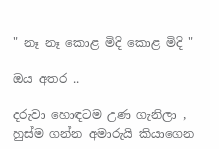" නෑ නෑ කොළ මිදි කොළ මිදි "

ඔය අතර ..

දරුවා හොඳටම උණ ගැනිලා , හුස්ම ගන්න අමාරුයි කියාගෙන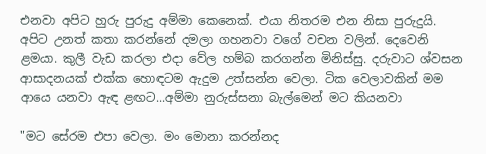එනවා අපිට හුරු පුරුදු අම්මා කෙනෙක්. එයා නිතරම එන නිසා පුරුදුයි. අපිට උනත් කතා කරන්නේ දමලා ගහනවා වගේ වචන වලින්. දෙවෙනි ළමයා. කුලී වැඩ කරලා එදා වේල හම්බ කරගන්න මිනිස්සු. දරුවාට ශ්වසන ආසාදනයක් එක්ක හොඳටම ඇදුම උත්සන්න වෙලා. ටික වෙලාවකින් මම ආයෙ යනවා ඇඳ ළඟට...අම්මා නුරුස්සනා බැල්මෙන් මට කියනවා

"මට සේරම එපා වෙලා. මං මොනා කරන්නද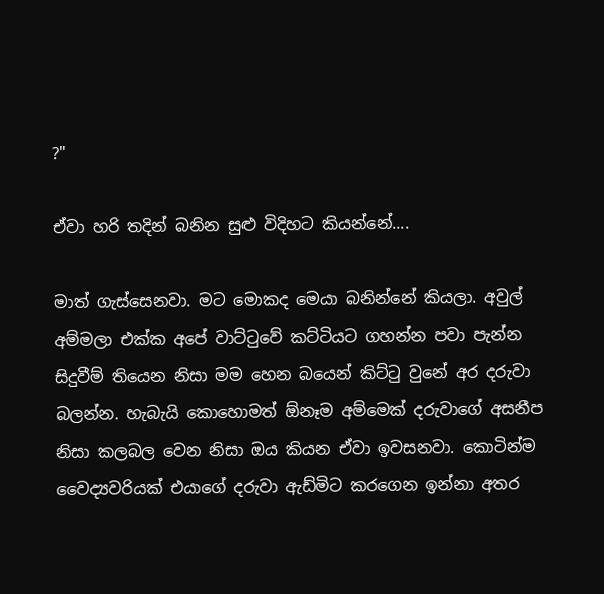?"

ඒවා හරි තදින් බනින සුළු විදිහට කියන්නේ....

මාත් ගැස්සෙනවා. මට මොකද මෙයා බනින්නේ කියලා. අවුල් අම්මලා එක්ක අපේ වාට්ටුවේ කට්ටියට ගහන්න පවා පැන්න සිදුවීම් තියෙන නිසා මම හෙන බයෙන් කිට්ටු වුනේ අර දරුවා බලන්න. හැබැයි කොහොමත් ඕනෑම අම්මෙක් දරුවාගේ අසනීප නිසා කලබල වෙන නිසා ඔය කියන ඒවා ඉවසනවා. කොටින්ම වෛද්‍යවරියක් එයාගේ දරුවා ඇඩ්මිට කරගෙන ඉන්නා අතර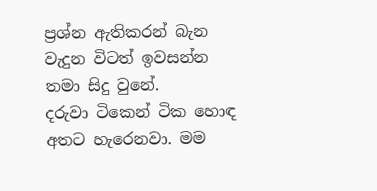ප්‍රශ්න ඇතිකරන් බැන වැදුන විටත් ඉවසන්න තමා සිදු වුනේ.
දරුවා ටිකෙන් ටික හොඳ අතට හැරෙනවා. මම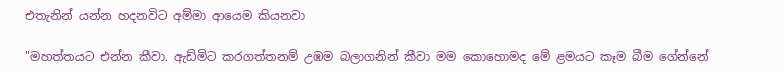එතැනින් යන්න හදනවිට අම්මා ආයෙම කියනවා

"මහත්තයට එන්න කීවා. ඇඩ්මිට කරගත්තනම් උඹම බලාගනින් කීවා මම කොහොමද මේ ළමයට කෑම බීම ගේන්නේ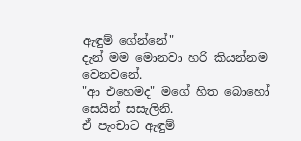ඇඳුම් ගේන්නේ"
දැන් මම මොනවා හරි කියන්නම වෙනවනේ.
"ආ එහෙමද" මගේ හිත බොහෝ සෙයින් සසැලිනි.
ඒ පැංචාට ඇඳුම්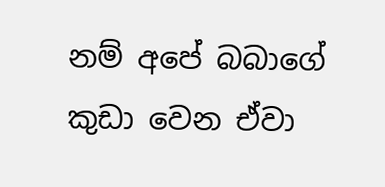නම් අපේ බබාගේ කුඩා වෙන ඒවා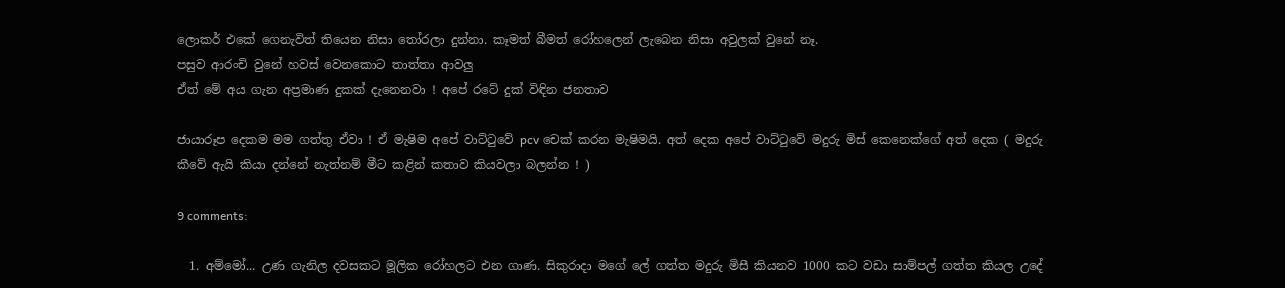ලොකර් එකේ ගෙනැවිත් තියෙන නිසා තෝරලා දුන්නා. කෑමත් බීමත් රෝහලෙන් ලැබෙන නිසා අවුලක් වුනේ නෑ.
පසුව ආරංචි වුනේ හවස් වෙනකොට තාත්තා ආවලු
ඒත් මේ අය ගැන අප්‍රමාණ දුකක් දැනෙනවා ! අපේ රටේ දුක් විඳින ජනතාව

ජායාරූප දෙකම මම ගත්තු ඒවා ! ඒ මැෂිම අපේ වාට්ටුවේ pcv චෙක් කරන මැෂිමයි. අත් දෙක අපේ වාට්ටුවේ මදුරු මිස් කෙනෙක්ගේ අත් දෙක ( මදුරු කීවේ ඇයි කියා දන්නේ නැත්නම් මීට කළින් කතාව කියවලා බලන්න ! )

9 comments:

  1. අම්මෝ... උණ ගැනිල දවසකට මූලික රෝහලට එන ගාණ. සිකුරාදා මගේ ලේ ගත්ත මදුරු මිසී කියනව 1000 කට වඩා සාම්පල් ගත්ත කියල උදේ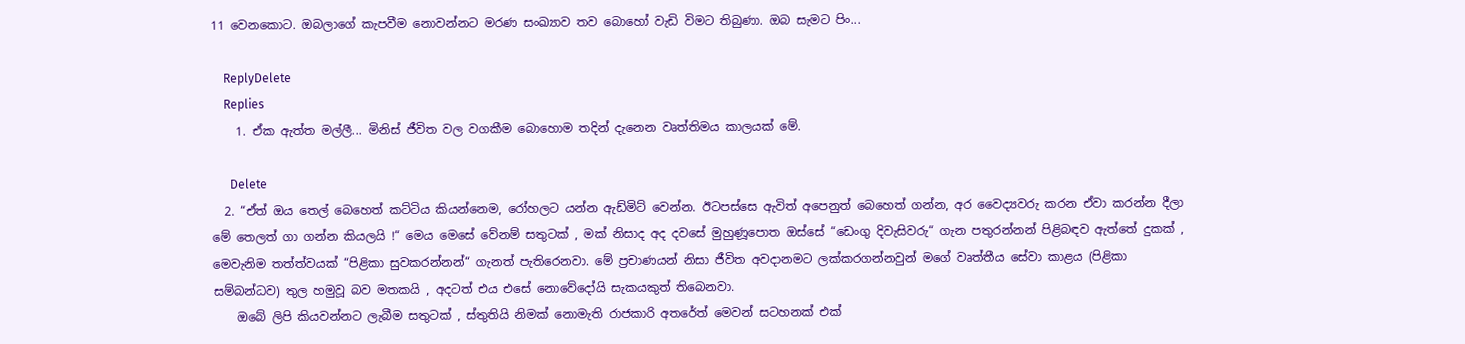11 වෙනකොට. ඔබලාගේ කැපවීම නොවන්නට මරණ සංඛ්‍යාව තව බොහෝ වැඩි විමට තිබුණා. ඔබ සැමට පිං...

    ReplyDelete
    Replies
    1. ඒක ඇත්ත මල්ලී... මිනිස් ජීවිත වල වගකීම බොහොම තදින් දැනෙන වෘත්තිමය කාලයක් මේ.

      Delete
  2. “ඒත් ඔය තෙල් බෙහෙත් කට්ටිය කියන්නෙම, රෝහලට යන්න ඇඩ්මිට් වෙන්න. ඊටපස්සෙ ඇවිත් අපෙනුත් බෙහෙත් ගන්න, අර වෛද්‍යවරු කරන ඒවා කරන්න දීලා මේ තෙලත් ගා ගන්න කියලයි !“ මෙය මෙසේ වේනම් සතුටක් , මක් නිසාද අද දවසේ මුහුණූපොත ඔස්සේ “ඩෙංගු දිවැසිවරු“ ගැන පතුරන්නන් පිළිබඳව ඇත්තේ දුකක් , මෙවැනිම තත්ත්වයක් “පිළිකා සුවකරන්නන්“ ගැනත් පැතිරෙනවා. මේ ප්‍රචාණයන් නිසා ජීවිත අවදානමට ලක්කරගන්නවුන් මගේ වෘත්තීය සේවා කාළය (පිළිකා සම්බන්ධව) තුල හමුවූ බව මතකයි , අදටත් එය එසේ නොවේදෝයි සැකයකුත් තිබෙනවා.
    ඔබේ ලිපි කියවන්නට ලැබීම සතුටක් , ස්තුතියි නිමක් නොමැති රාජකාරි අතරේත් මෙවන් සටහනක් එක්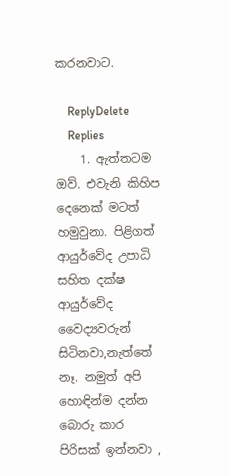කරනවාට.

    ReplyDelete
    Replies
    1. ඇත්තටම ඔව්. එවැනි කිහිප දෙනෙක් මටත් හමුවුනා. පිළිගත් ආයුර්වේද උපාධි සහිත දක්ෂ ආයුර්වේද වෛද්‍යවරුන් සිටිනවා,නැත්තේ නෑ. නමුත් අපි හොඳින්ම දන්න බොරු කාර පිරිසක් ඉන්නවා ,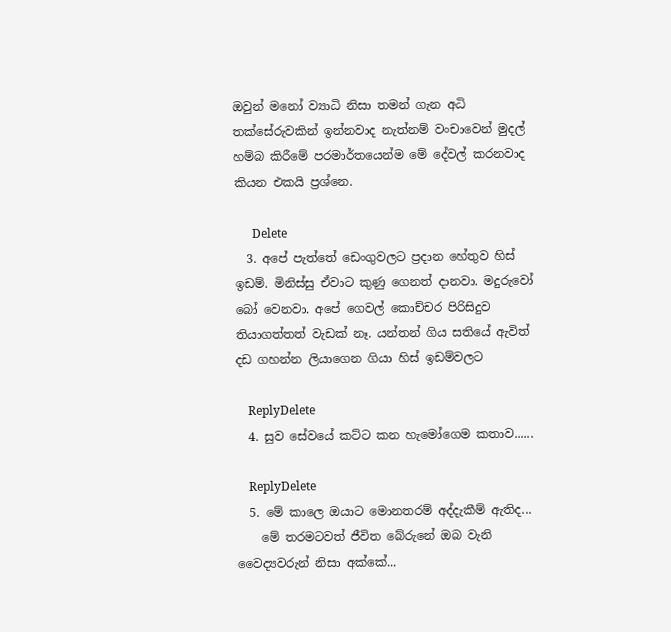ඔවුන් මනෝ ව්‍යාධි නිසා තමන් ගැන අධි තක්සේරුවකින් ඉන්නවාද නැත්නම් වංචාවෙන් මුදල් හම්බ කිරීමේ පරමාර්තයෙන්ම මේ දේවල් කරනවාද කියන එකයි ප්‍රශ්නෙ.

      Delete
  3. අපේ පැත්තේ ඩෙංගුවලට ප්‍රදාන හේතුව හිස් ඉඩම්. මිනිස්සු ඒවාට කුණු ගෙනත් දානවා. මදුරුවෝ බෝ වෙනවා. අපේ ගෙවල් කොච්චර පිරිසිදුව තියාගත්තත් වැඩක් නෑ. යන්තන් ගිය සතියේ ඇවිත් දඩ ගහන්න ලියාගෙන ගියා හිස් ඉඩම්වලට

    ReplyDelete
  4. සුව සේවයේ කට්ට කන හැමෝගෙම කතාව......

    ReplyDelete
  5. මේ කාලෙ ඔයාට මොනතරම් අද්දැකීම් ඇතිද...
    මේ තරමටවත් ජීවිත බේරුනේ ඔබ වැනි වෛද්‍යවරුන් නිසා අක්කේ...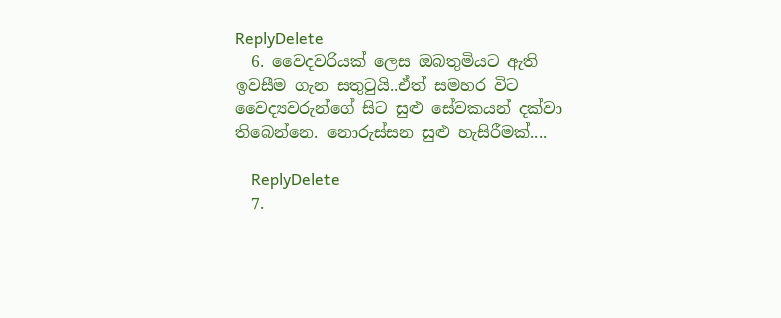ReplyDelete
  6. වෛදවරියක් ලෙස ඔබතුමියට ඇති ඉවසීම ගැන සතුටුයි..ඒත් සමහර විට වෛද්‍යවරුන්ගේ සිට සුළු සේවකයන් දක්වා තිබෙන්නෙ. නොරුස්සන සුළු හැසිරීමක්....

    ReplyDelete
  7.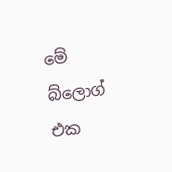මේ බ්ලොග් එක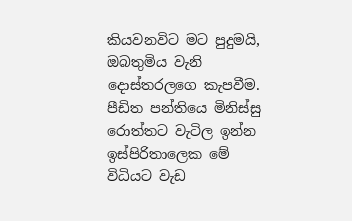කියවනවිට මට පුදුමයි, ඔබතුමිය වැනි දොස්තරලගෙ කැපවීම. පීඩිත පන්තියෙ මිනිස්සු රොත්තට වැටිල ඉන්න ඉස්පිරිතාලෙක මේ විධියට වැඩ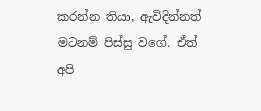කරන්න තියා, ඇවිදින්නත් මටනම් පිස්සු වගේ. ඒත් අපි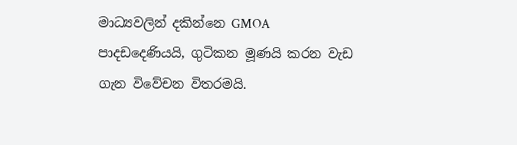මාධ්‍යවලින් දකින්නෙ GMOA පාදඩදෙණියයි, ගුටිකන මූණයි කරන වැඩ ගැන විවේචන විතරමයි.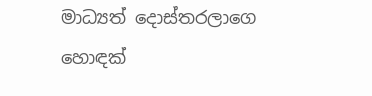මාධ්‍යත් දොස්තරලාගෙ හොඳක්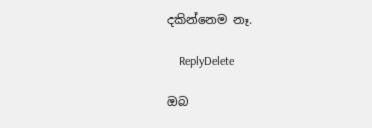දකින්නෙම නෑ.

    ReplyDelete

ඔබ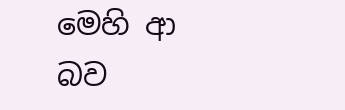මෙහි ආ බව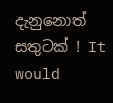දැනුනොත් සතුටක් ! It would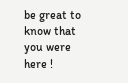be great to know that you were here !